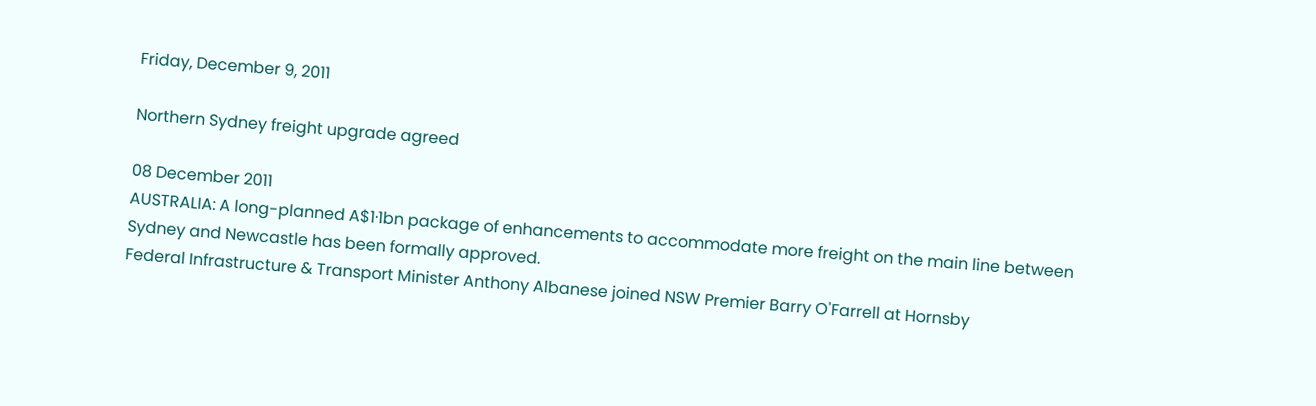Friday, December 9, 2011

Northern Sydney freight upgrade agreed

08 December 2011
AUSTRALIA: A long-planned A$1·1bn package of enhancements to accommodate more freight on the main line between Sydney and Newcastle has been formally approved.
Federal Infrastructure & Transport Minister Anthony Albanese joined NSW Premier Barry O'Farrell at Hornsby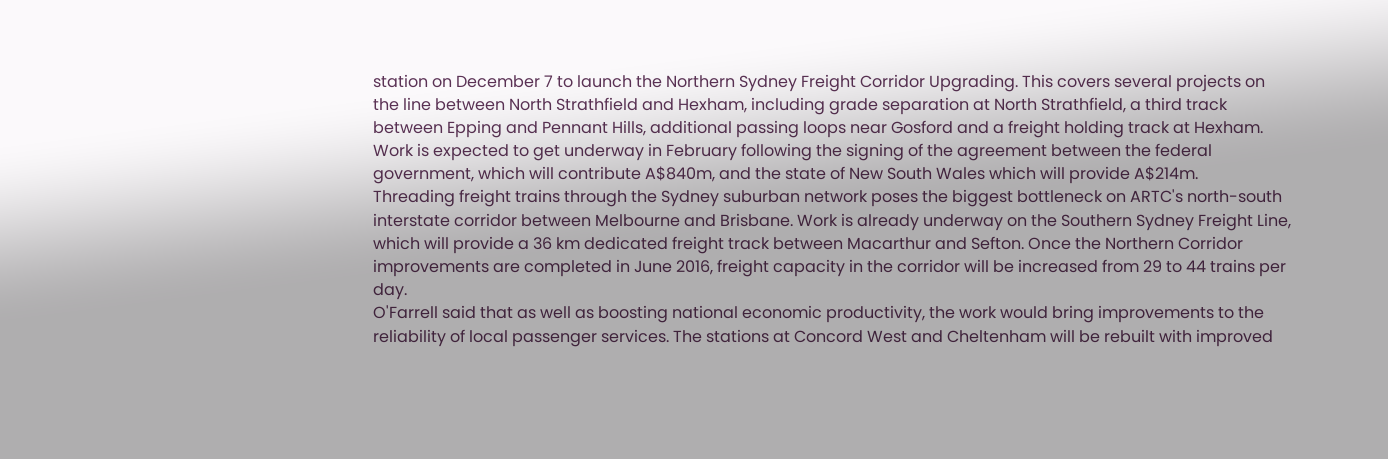station on December 7 to launch the Northern Sydney Freight Corridor Upgrading. This covers several projects on the line between North Strathfield and Hexham, including grade separation at North Strathfield, a third track between Epping and Pennant Hills, additional passing loops near Gosford and a freight holding track at Hexham.
Work is expected to get underway in February following the signing of the agreement between the federal government, which will contribute A$840m, and the state of New South Wales which will provide A$214m.
Threading freight trains through the Sydney suburban network poses the biggest bottleneck on ARTC's north-south interstate corridor between Melbourne and Brisbane. Work is already underway on the Southern Sydney Freight Line, which will provide a 36 km dedicated freight track between Macarthur and Sefton. Once the Northern Corridor improvements are completed in June 2016, freight capacity in the corridor will be increased from 29 to 44 trains per day.
O'Farrell said that as well as boosting national economic productivity, the work would bring improvements to the reliability of local passenger services. The stations at Concord West and Cheltenham will be rebuilt with improved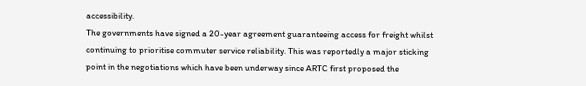accessibility.
The governments have signed a 20-year agreement guaranteeing access for freight whilst continuing to prioritise commuter service reliability. This was reportedly a major sticking point in the negotiations which have been underway since ARTC first proposed the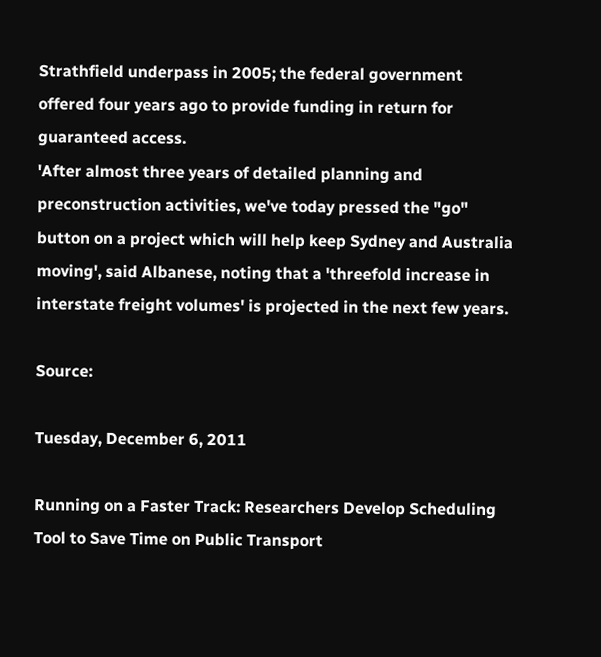Strathfield underpass in 2005; the federal government offered four years ago to provide funding in return for guaranteed access.
'After almost three years of detailed planning and preconstruction activities, we've today pressed the "go" button on a project which will help keep Sydney and Australia moving', said Albanese, noting that a 'threefold increase in interstate freight volumes' is projected in the next few years.

Source:

Tuesday, December 6, 2011

Running on a Faster Track: Researchers Develop Scheduling Tool to Save Time on Public Transport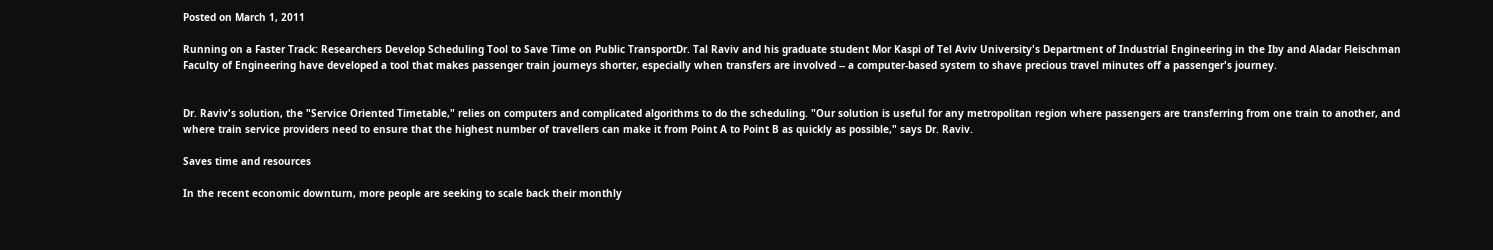Posted on March 1, 2011

Running on a Faster Track: Researchers Develop Scheduling Tool to Save Time on Public TransportDr. Tal Raviv and his graduate student Mor Kaspi of Tel Aviv University's Department of Industrial Engineering in the Iby and Aladar Fleischman Faculty of Engineering have developed a tool that makes passenger train journeys shorter, especially when transfers are involved -- a computer-based system to shave precious travel minutes off a passenger's journey.


Dr. Raviv's solution, the "Service Oriented Timetable," relies on computers and complicated algorithms to do the scheduling. "Our solution is useful for any metropolitan region where passengers are transferring from one train to another, and where train service providers need to ensure that the highest number of travellers can make it from Point A to Point B as quickly as possible," says Dr. Raviv.

Saves time and resources

In the recent economic downturn, more people are seeking to scale back their monthly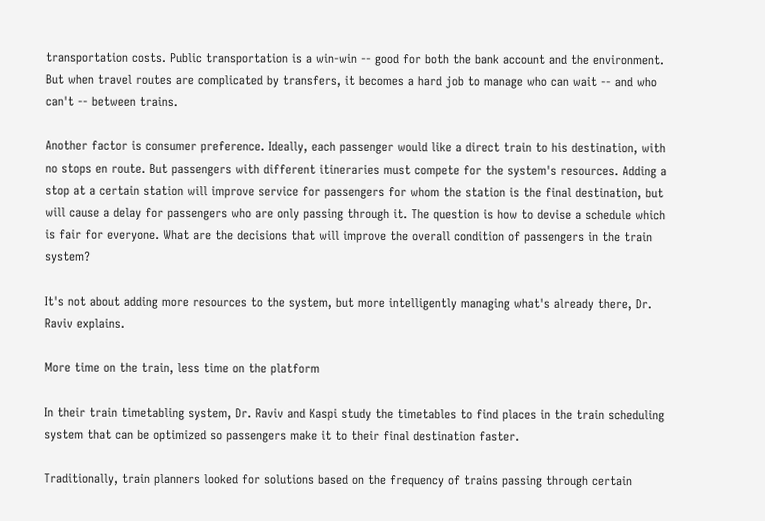transportation costs. Public transportation is a win-win -- good for both the bank account and the environment. But when travel routes are complicated by transfers, it becomes a hard job to manage who can wait -- and who can't -- between trains.

Another factor is consumer preference. Ideally, each passenger would like a direct train to his destination, with no stops en route. But passengers with different itineraries must compete for the system's resources. Adding a stop at a certain station will improve service for passengers for whom the station is the final destination, but will cause a delay for passengers who are only passing through it. The question is how to devise a schedule which is fair for everyone. What are the decisions that will improve the overall condition of passengers in the train system?

It's not about adding more resources to the system, but more intelligently managing what's already there, Dr. Raviv explains.

More time on the train, less time on the platform

In their train timetabling system, Dr. Raviv and Kaspi study the timetables to find places in the train scheduling system that can be optimized so passengers make it to their final destination faster.

Traditionally, train planners looked for solutions based on the frequency of trains passing through certain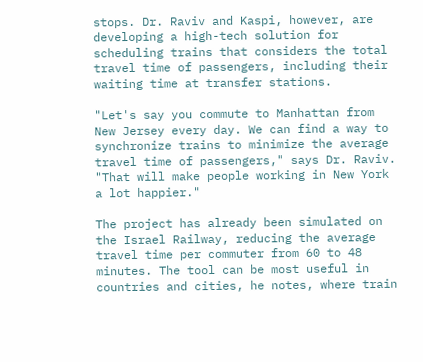stops. Dr. Raviv and Kaspi, however, are developing a high-tech solution for scheduling trains that considers the total travel time of passengers, including their waiting time at transfer stations.

"Let's say you commute to Manhattan from New Jersey every day. We can find a way to synchronize trains to minimize the average travel time of passengers," says Dr. Raviv. "That will make people working in New York a lot happier."

The project has already been simulated on the Israel Railway, reducing the average travel time per commuter from 60 to 48 minutes. The tool can be most useful in countries and cities, he notes, where train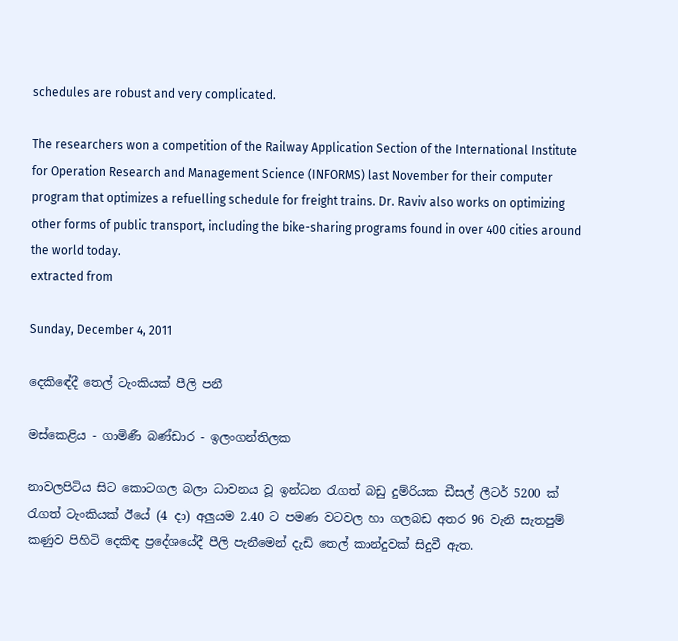schedules are robust and very complicated.

The researchers won a competition of the Railway Application Section of the International Institute for Operation Research and Management Science (INFORMS) last November for their computer program that optimizes a refuelling schedule for freight trains. Dr. Raviv also works on optimizing other forms of public transport, including the bike-sharing programs found in over 400 cities around the world today.
extracted from

Sunday, December 4, 2011

දෙකිඳේදී තෙල් ටැංකියක්‌ පීලි පනී

මස්‌කෙළිය - ගාමිණී බණ්‌ඩාර - ඉලංගන්තිලක

නාවලපිටිය සිට කොටගල බලා ධාවනය වූ ඉන්ධන රැගත් බඩු දුම්රියක ඩීසල් ලීටර් 5200 ක්‌ රැගත් ටැංකියක්‌ ඊයේ (4 දා) අලුයම 2.40 ට පමණ වටවල හා ගලබඩ අතර 96 වැනි සැතපුම් කණුව පිහිටි දෙකිඳ ප්‍රදේශයේදී පීලි පැනීමෙන් දැඩි තෙල් කාන්දුවක්‌ සිදුවී ඇත.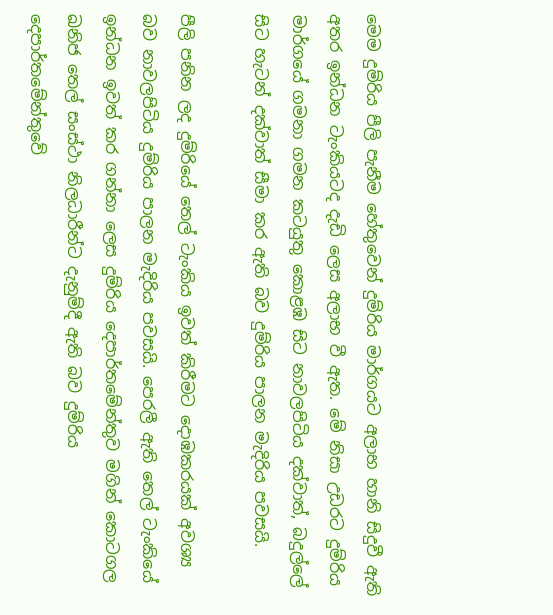මෙම දුම්රිය පීලි පැනීම හේතුවෙන් දුම්රිය මාර්ගයට අලාභ හානි සිදුවී ඇති අතර ඉන්ධන ටැංකියටද දැඩි ලෙස අලාභ වී ඇත. මේ නිසා උඩරට දුම්රිය මාර්ගයේ ගමනා ගමන කටයුතු කොළඹ සිට නාවලපිටිය දක්‌වාත්, බදුල්ලේ සිට හැටන් දක්‌වාත් සීමා කර ඇති බව දුම්රිය පාලන මැදිරිය පවසයි.

පීලි පනින ලද දුම්රියේ තෙල් ටැංකිය ඉවත් කිරීමට දොඹකරයක්‌ අවශ්‍ය බව නාවලපිටිය දුම්රිය පාලන මැදිරිය පවසයි. පෙරලී ඇති තෙල් ටැංකියේ ඉන්ධන ඉවත් කර ගන්නා ලෙස දුම්රිය දෙපාර්තමේන්තුව මගින් කොටගල ඛනිජ තෙල් සංස්‌ථා නිලධාරීන්ට දැනුම්දී ඇති බව දුම්රිය දෙපාර්තමේන්තුවේ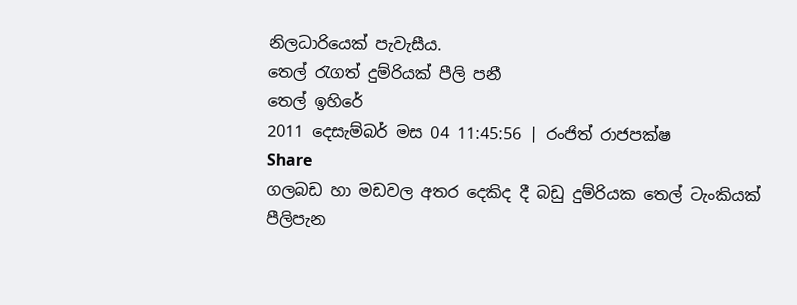නිලධාරියෙක්‌ පැවැසීය.
තෙල් රැගත් දුම්රියක් පීලි පනී
තෙල් ඉහිරේ
2011 දෙසැම්බර් මස 04 11:45:56 | රංජිත් රාජපක්ෂ
Share
ගලබඩ හා මඩවල අතර දෙකිද දී බඩු දුම්රියක තෙල් ටැංකියක් පීලිපැන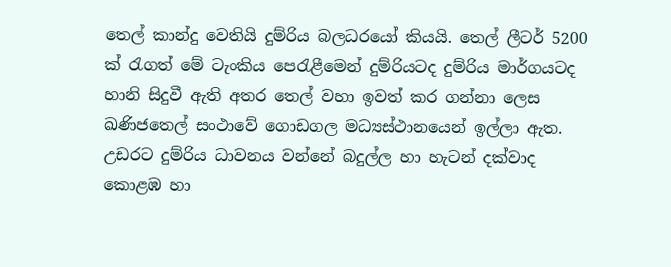තෙල් කාන්දු වෙතියි දුම්රිය බලධරයෝ කියයි. තෙල් ලීටර් 5200 ක් රැගත් මේ ටැංකිය පෙරැළීමෙන් දුම්රියටද දුම්රිය මාර්ගයටද හානි සිදුවී ඇති අතර තෙල් වහා ඉවත් කර ගන්නා ලෙස ඛණිජතෙල් සංථාවේ ගොඩගල මධ්‍යස්ථානයෙන් ඉල්ලා ඇත. උඩරට දුම්රිය ධාවනය වන්නේ බදුල්ල හා හැටන් දක්වාද කොළඹ හා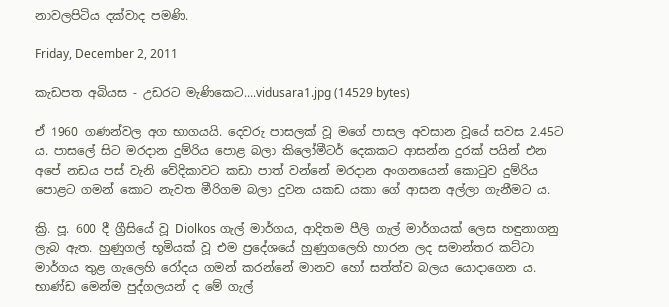නාවලපිටිය දක්වාද පමණි.

Friday, December 2, 2011

කැඩපත අබියස - උඩරට මැණිකෙට....vidusara1.jpg (14529 bytes)

ඒ 1960 ගණන්වල අග භාගයයි. දෙවරු පාසලක්‌ වූ මගේ පාසල අවසාන වූයේ සවස 2.45ට ය. පාසලේ සිට මරදාන දුම්රිය පොළ බලා කිලෝමීටර් දෙකකට ආසන්න දුරක්‌ පයින් එන අපේ නඩය පස්‌ වැනි වේදිකාවට කඩා පාත් වන්නේ මරදාන අංගනයෙන් කොටුව දුම්රිය පොළට ගමන් කොට නැවත මීරිගම බලා දුවන යකඩ යකා ගේ ආසන අල්ලා ගැනීමට ය.

ක්‍රි. පූ. 600 දී ග්‍රීසියේ වූ Diolkos ගැල් මාර්ගය, ආදිතම පීලි ගැල් මාර්ගයක්‌ ලෙස හඳුනාගනු ලැබ ඇත. හුණුගල් භූමියක්‌ වූ එම ප්‍රදේශයේ හුණුගලෙහි හාරන ලද සමාන්තර කට්‌ටා මාර්ගය තුළ ගැලෙහි රෝදය ගමන් කරන්නේ මානව හෝ සත්ත්ව බලය යොදාගෙන ය. භාණ්‌ඩ මෙන්ම පුද්ගලයන් ද මේ ගැල්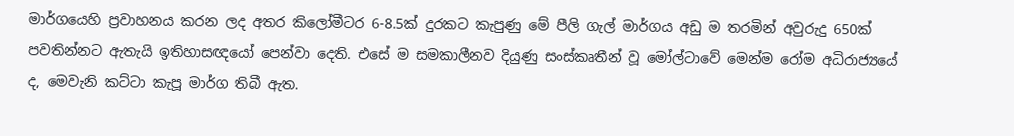මාර්ගයෙහි ප්‍රවාහනය කරන ලද අතර කිලෝමීටර 6-8.5ක්‌ දුරකට කැපුණු මේ පීලි ගැල් මාර්ගය අඩු ම තරමින් අවුරුදු 650ක්‌ පවතින්නට ඇතැයි ඉතිහාසඥයෝ පෙන්වා දෙති. එසේ ම සමකාලීනව දියුණු සංස්‌කෘතීන් වූ මෝල්ටාවේ මෙන්ම රෝම අධිරාජ්‍යයේ ද, මෙවැනි කට්‌ටා කැපූ මාර්ග තිබී ඇත.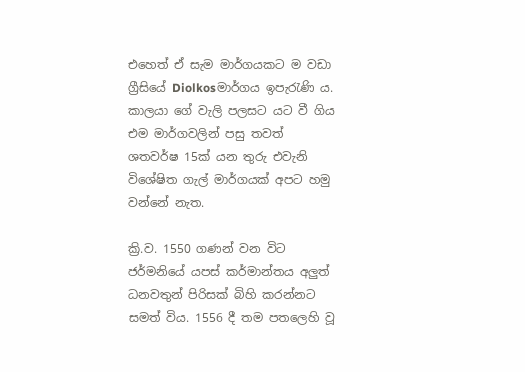එහෙත් ඒ සැම මාර්ගයකට ම වඩා ග්‍රීසියේ Diolkosමාර්ගය ඉපැරැණි ය. කාලයා ගේ වැලි පලසට යට වී ගිය එම මාර්ගවලින් පසු තවත් ශතවර්ෂ 15ක්‌ යන තුරු එවැනි විශේෂිත ගැල් මාර්ගයක්‌ අපට හමු වන්නේ නැත.

ක්‍රි.ව. 1550 ගණන් වන විට ජර්මනියේ යපස්‌ කර්මාන්තය අලුත් ධනවතුන් පිරිසක්‌ බිහි කරන්නට සමත් විය. 1556 දී තම පතලෙහි වූ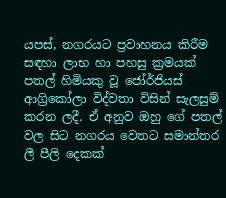යපස්‌, නගරයට ප්‍රවාහනය කිරීම සඳහා ලාභ හා පහසු ක්‍රමයක්‌ පතල් හිමියකු වූ ජෝර්ජියස්‌ ආග්‍රිකෝලා විද්වතා විසින් සැලසුම් කරන ලදී. ඒ අනුව ඔහු ගේ පතල් වල සිට නගරය වෙතට සමාන්තර ලී පීලි දෙකක්‌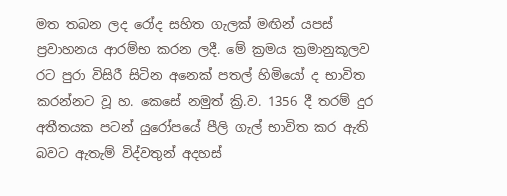මත තබන ලද රෝද සහිත ගැලක්‌ මඟින් යපස්‌ ප්‍රවාහනය ආරම්භ කරන ලදී. මේ ක්‍රමය ක්‍රමානුකූලව රට පුරා විසිරී සිටින අනෙක්‌ පතල් හිමියෝ ද භාවිත කරන්නට වූ හ. කෙසේ නමුත් ක්‍රි.ව. 1356 දී තරම් දුර අතීතයක පටන් යුරෝපයේ පීලි ගැල් භාවිත කර ඇති බවට ඇතැම් විද්වතුන් අදහස්‌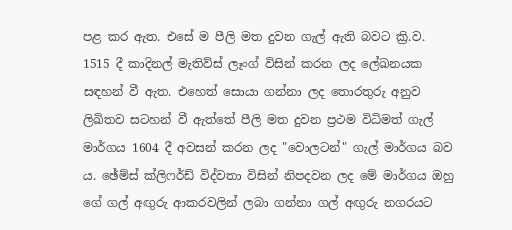පළ කර ඇත. එසේ ම පීලි මත දුවන ගැල් ඇති බවට ක්‍රි.ව. 1515 දී කාදිනල් මැතිව්ස්‌ ලෑංග් විසින් කරන ලද ලේඛනයක සඳහන් වී ඇත. එහෙත් සොයා ගන්නා ලද තොරතුරු අනුව ලිඛිතව සටහන් වී ඇත්තේ පීලි මත දුවන ප්‍රථම විධිමත් ගැල් මාර්ගය 1604 දී අවසන් කරන ලද "වොලටන්" ගැල් මාර්ගය බව ය. ඡේම්ස්‌ ක්‌ලිෆර්ඩ් විද්වතා විසින් නිපදවන ලද මේ මාර්ගය ඔහු ගේ ගල් අඟුරු ආකරවලින් ලබා ගන්නා ගල් අඟුරු නගරයට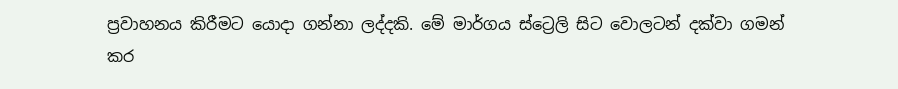ප්‍රවාහනය කිරීමට යොදා ගන්නා ලද්දකි. මේ මාර්ගය ස්‌ට්‍රෙලි සිට වොලටන් දක්‌වා ගමන් කර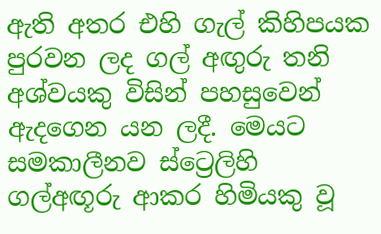ඇති අතර එහි ගැල් කිහිපයක පුරවන ලද ගල් අඟුරු තනි අශ්වයකු විසින් පහසුවෙන් ඇදගෙන යන ලදී. මෙයට සමකාලීනව ස්‌ට්‍රෙලිහි ගල්අඟූරු ආකර හිමියකු වූ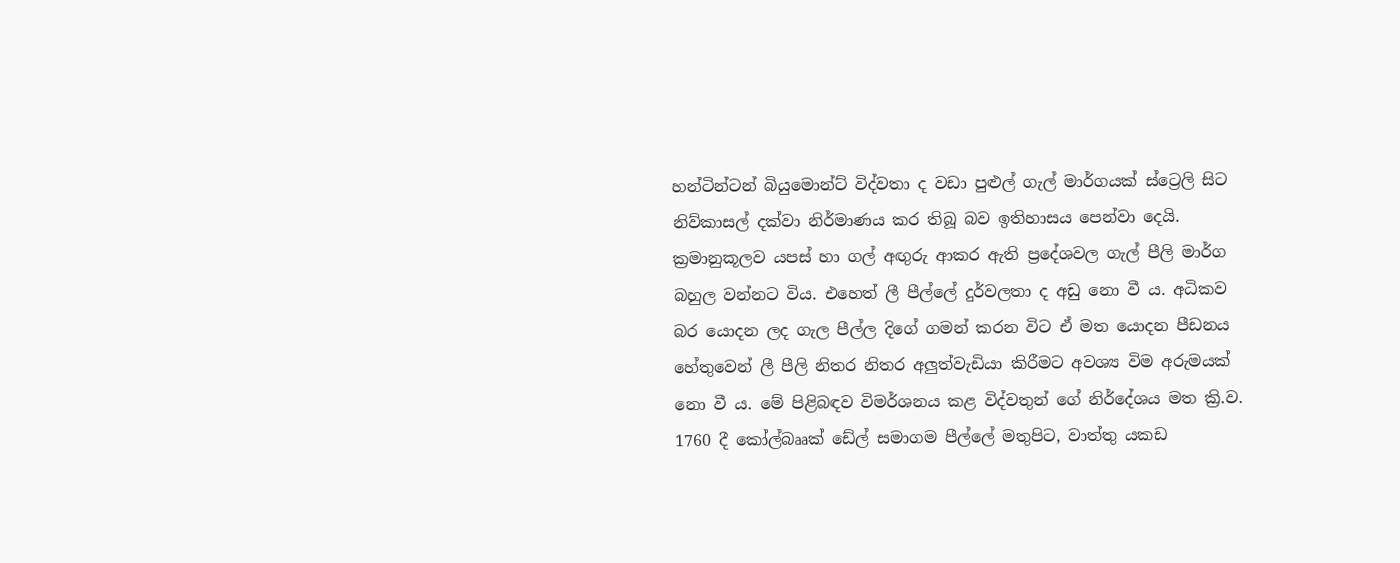හන්ටින්ටන් බියුමොන්ට්‌ විද්වතා ද වඩා පුළුල් ගැල් මාර්ගයක්‌ ස්‌ට්‍රෙලි සිට නිව්කාසල් දක්‌වා නිර්මාණය කර තිබූ බව ඉතිහාසය පෙන්වා දෙයි. ක්‍රමානුකූලව යපස්‌ හා ගල් අඟුරු ආකර ඇති ප්‍රදේශවල ගැල් පීලි මාර්ග බහුල වන්නට විය. එහෙත් ලී පීල්ලේ දුර්වලතා ද අඩු නො වී ය. අධිකව බර යොදන ලද ගැල පීල්ල දිගේ ගමන් කරන විට ඒ මත යොදන පීඩනය හේතුවෙන් ලී පීලි නිතර නිතර අලුත්වැඩියා කිරීමට අවශ්‍ය විම අරුමයක්‌ නො වී ය. මේ පිළිබඳව විමර්ශනය කළ විද්වතුන් ගේ නිර්දේශය මත ක්‍රි.ව. 1760 දී කෝල්බෲක්‌ ඩේල් සමාගම පීල්ලේ මතුපිට, වාත්තු යකඩ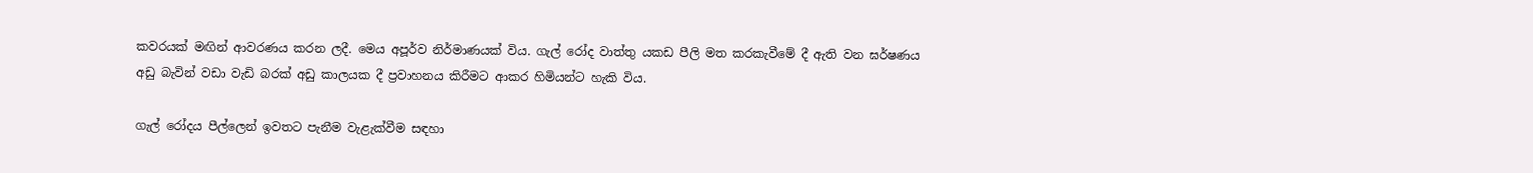කවරයක්‌ මඟින් ආවරණය කරන ලදී. මෙය අපූර්ව නිර්මාණයක්‌ විය. ගැල් රෝද වාත්තු යකඩ පීලි මත කරකැවීමේ දී ඇති වන ඝර්ෂණය අඩු බැවින් වඩා වැඩි බරක්‌ අඩු කාලයක දී ප්‍රවාහනය කිරීමට ආකර හිමියන්ට හැකි විය.

ගැල් රෝදය පීල්ලෙන් ඉවතට පැනීම වැළැක්‌වීම සඳහා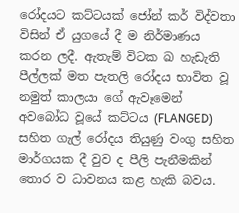රෝදයට කට්‌ටයක්‌ ජෝන් කර් විද්වතා විසින් ඒ යුගයේ දී ම නිර්මාණය කරන ලදී. ඇතැම් විටක ඛ හැඩැති පීල්ලක්‌ මත පැතලි රෝදය භාවිත වූ නමුත් කාලයා ගේ ඇවෑමෙන් අවබෝධ වූයේ කට්‌ටය (FLANGED) සහිත ගැල් රෝදය තියුණු වංගු සහිත මාර්ගයක දී වුව ද පීලි පැනීමකින් තොර ව ධාවනය කළ හැකි බවය.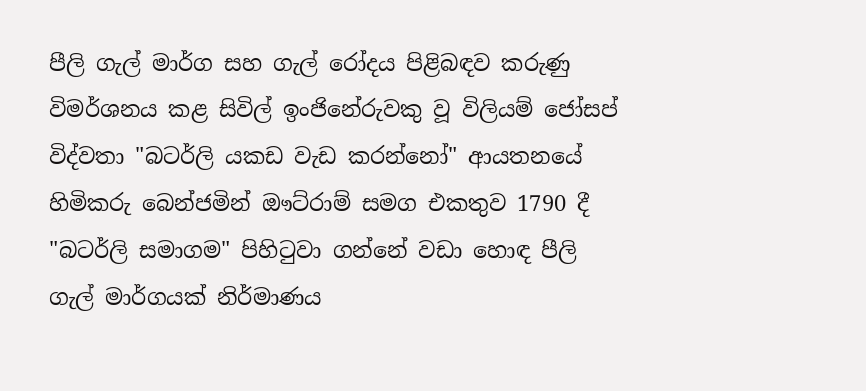පීලි ගැල් මාර්ග සහ ගැල් රෝදය පිළිබඳව කරුණු විමර්ශනය කළ සිවිල් ඉංජිනේරුවකු වූ විලියම් ජෝසප් විද්වතා "බටර්ලි යකඩ වැඩ කරන්නෝ" ආයතනයේ හිමිකරු බෙන්ජමින් ඖට්‌රාම් සමග එකතුව 1790 දී "බටර්ලි සමාගම" පිහිටුවා ගන්නේ වඩා හොඳ පීලි ගැල් මාර්ගයක්‌ නිර්මාණය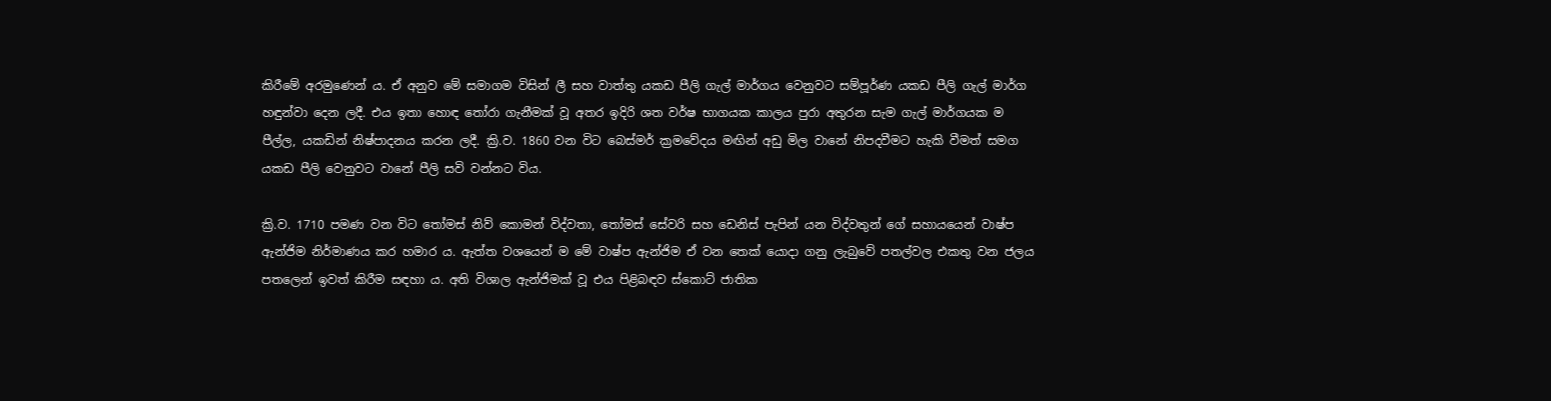කිරීමේ අරමුණෙන් ය. ඒ අනුව මේ සමාගම විසින් ලී සහ වාත්තු යකඩ පීලි ගැල් මාර්ගය වෙනුවට සම්පූර්ණ යකඩ පීලි ගැල් මාර්ග හඳුන්වා දෙන ලදී. එය ඉතා හොඳ තෝරා ගැනීමක්‌ වූ අතර ඉදිරි ශත වර්ෂ භාගයක කාලය පුරා අතුරන සැම ගැල් මාර්ගයක ම පීල්ල, යකඩින් නිෂ්පාදනය කරන ලදී. ක්‍රි.ව. 1860 වන විට බෙස්‌මර් ක්‍රමවේදය මඟින් අඩු මිල වානේ නිපදවීමට හැකි වීමත් සමග යකඩ පීලි වෙනුවට වානේ පීලි සවි වන්නට විය.

ක්‍රි.ව. 1710 පමණ වන විට තෝමස්‌ නිව් කොමන් විද්වතා, තෝමස්‌ සේවරි සහ ඩෙනිස්‌ පැපින් යන විද්වතුන් ගේ සහායයෙන් වාෂ්ප ඇන්ජිම නිර්මාණය කර හමාර ය. ඇත්ත වශයෙන් ම මේ වාෂ්ප ඇන්ජිම ඒ වන තෙක්‌ යොදා ගනු ලැබුවේ පතල්වල එකතු වන ජලය පතලෙන් ඉවත් කිරීම සඳහා ය. අති විශාල ඇන්ජිමක්‌ වූ එය පිළිබඳව ස්‌කොට්‌ ජාතික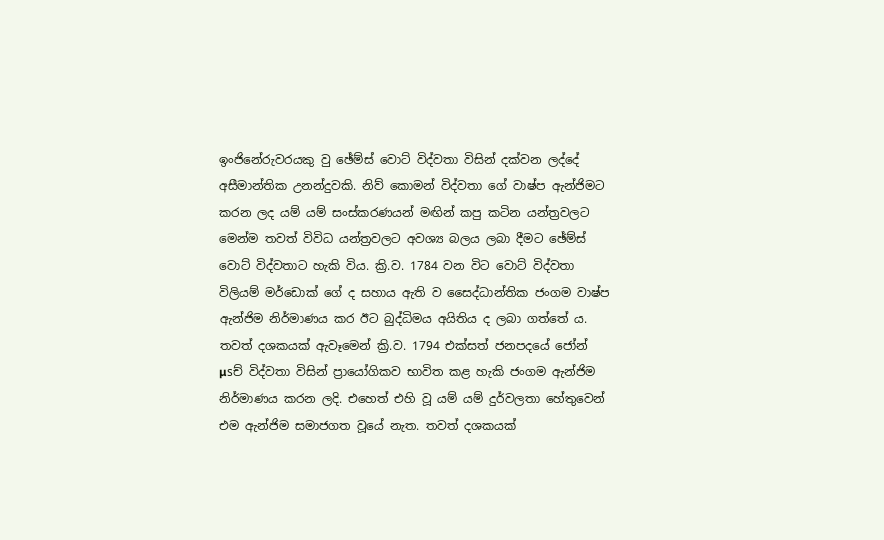ඉංජිනේරුවරයකු වු ඡේම්ස්‌ වොට්‌ විද්වතා විසින් දක්‌වන ලද්දේ අසීමාන්තික උනන්දුවකි. නිව් කොමන් විද්වතා ගේ වාෂ්ප ඇන්ජිමට කරන ලද යම් යම් සංස්‌කරණයන් මඟින් කපු කටින යන්ත්‍රවලට මෙන්ම තවත් විවිධ යන්ත්‍රවලට අවශ්‍ය බලය ලබා දීමට ඡේම්ස්‌ වොට්‌ විද්වතාට හැකි විය. ක්‍රි.ව. 1784 වන විට වොට්‌ විද්වතා විලියම් මර්ඩොක්‌ ගේ ද සහාය ඇති ව සෛද්ධාන්තික ජංගම වාෂ්ප ඇන්ජිම නිර්මාණය කර ඊට බුද්ධිමය අයිතිය ද ලබා ගත්තේ ය. තවත් දශකයක්‌ ඇවෑමෙන් ක්‍රි.ව. 1794 එක්‌සත් ජනපදයේ ජෝන් µsච් විද්වතා විසින් ප්‍රායෝගිකව භාවිත කළ හැකි ජංගම ඇන්ජිම නිර්මාණය කරන ලදි. එහෙත් එහි වූ යම් යම් දුර්වලතා හේතුවෙන් එම ඇන්ජිම සමාජගත වූයේ නැත. තවත් දශකයක්‌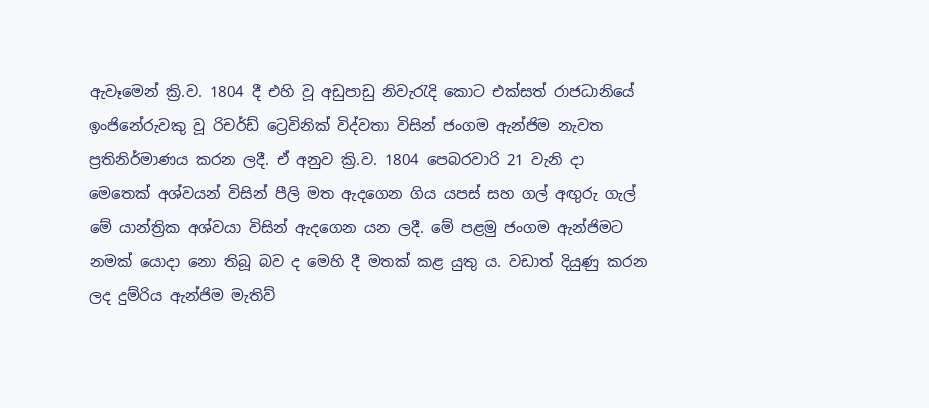ඇවෑමෙන් ක්‍රි.ව. 1804 දී එහි වූ අඩුපාඩු නිවැරැදි කොට එක්‌සත් රාජධානියේ ඉංජිනේරුවකු වූ රිචර්ඩ් ට්‍රෙවිනික්‌ විද්වතා විසින් ජංගම ඇන්ජිම නැවත ප්‍රතිනිර්මාණය කරන ලදී. ඒ අනුව ක්‍රි.ව. 1804 පෙබරවාරි 21 වැනි දා මෙතෙක්‌ අශ්වයන් විසින් පීලි මත ඇදගෙන ගිය යපස්‌ සහ ගල් අඟුරු ගැල් මේ යාන්ත්‍රික අශ්වයා විසින් ඇදගෙන යන ලදී. මේ පළමු ජංගම ඇන්ජිමට නමක්‌ යොදා නො තිබූ බව ද මෙහි දී මතක්‌ කළ යුතු ය. වඩාත් දියුණු කරන ලද දුම්රිය ඇන්ජිම මැතිව්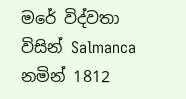මරේ විද්වතා විසින් Salmanca නමින් 1812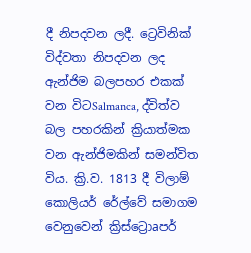දී නිපදවන ලදී. ට්‍රෙවිනික්‌ විද්වතා නිපදවන ලද ඇන්ජිම බලපහර එකක්‌ වන විටSalmanca, ද්විත්ව බල පහරකින් ක්‍රියාත්මක වන ඇන්ජිමකින් සමන්විත විය. ක්‍රි.ව. 1813 දී විලාම් කොලියර් රේල්වේ සමාගම වෙනුවෙන් ක්‍රිස්‌ට්‍රොaපර්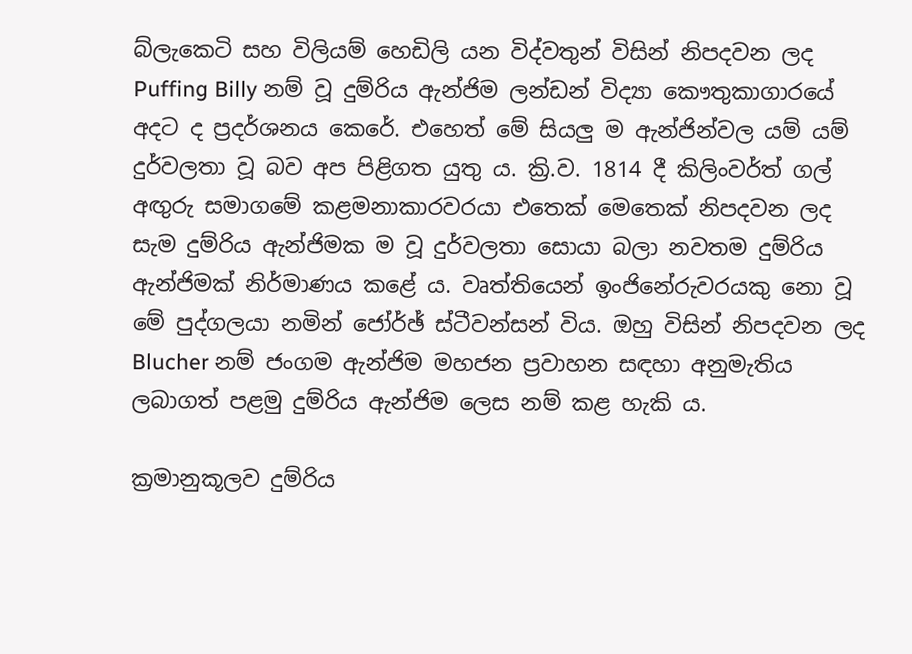බ්ලැකෙටි සහ විලියම් හෙඩිලි යන විද්වතුන් විසින් නිපදවන ලද Puffing Billy නම් වූ දුම්රිය ඇන්ජිම ලන්ඩන් විද්‍යා කෞතුකාගාරයේ අදට ද ප්‍රදර්ශනය කෙරේ. එහෙත් මේ සියලු ම ඇන්ජින්වල යම් යම් දුර්වලතා වූ බව අප පිළිගත යුතු ය. ක්‍රි.ව. 1814 දී කිලිංවර්ත් ගල් අඟුරු සමාගමේ කළමනාකාරවරයා එතෙක්‌ මෙතෙක්‌ නිපදවන ලද සැම දුම්රිය ඇන්ජිමක ම වූ දුර්වලතා සොයා බලා නවතම දුම්රිය ඇන්ජිමක්‌ නිර්මාණය කළේ ය. වෘත්තියෙන් ඉංජිනේරුවරයකු නො වූ මේ පුද්ගලයා නමින් ජෝර්ඡ් ස්‌ටීවන්සන් විය. ඔහු විසින් නිපදවන ලද Blucher නම් ජංගම ඇන්ජිම මහජන ප්‍රවාහන සඳහා අනුමැතිය ලබාගත් පළමු දුම්රිය ඇන්ජිම ලෙස නම් කළ හැකි ය.

ක්‍රමානුකූලව දුම්රිය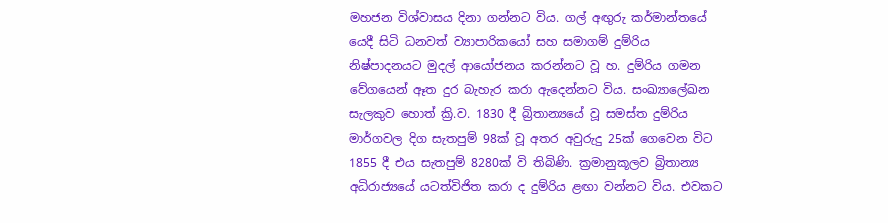මහජන විශ්වාසය දිනා ගන්නට විය. ගල් අඟුරු කර්මාන්තයේ යෙදී සිටි ධනවත් ව්‍යාපාරිකයෝ සහ සමාගම් දුම්රිය නිෂ්පාදනයට මුදල් ආයෝජනය කරන්නට වූ හ. දුම්රිය ගමන වේගයෙන් ඈත දුර බැහැර කරා ඇදෙන්නට විය. සංඛ්‍යාලේඛන සැලකුව හොත් ක්‍රි.ව. 1830 දී බ්‍රිතාන්‍යයේ වූ සමස්‌ත දුම්රිය මාර්ගවල දිග සැතපුම් 98ක්‌ වූ අතර අවුරුදු 25ක්‌ ගෙවෙන විට 1855 දී එය සැතපුම් 8280ක්‌ වි තිබිණි. ක්‍රමානුකූලව බ්‍රිතාන්‍ය අධිරාජ්‍යයේ යටත්විජිත කරා ද දුම්රිය ළඟා වන්නට විය. එවකට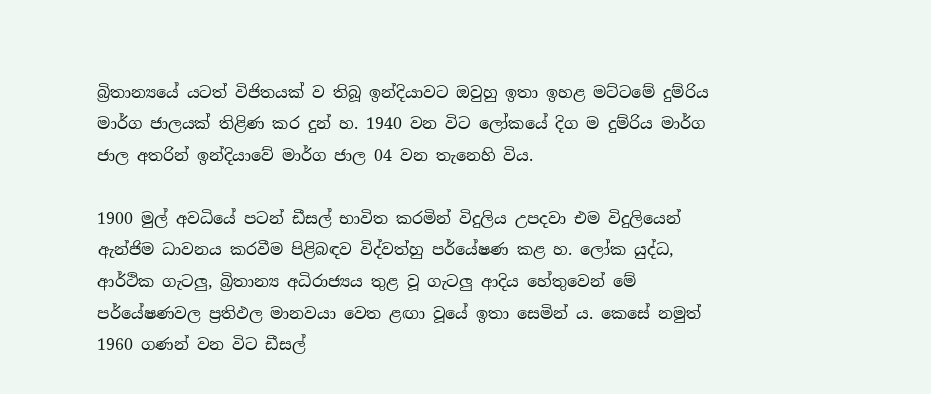බ්‍රිතාන්‍යයේ යටත් විජිතයක්‌ ව තිබූ ඉන්දියාවට ඔවුහු ඉතා ඉහළ මට්‌ටමේ දුම්රිය මාර්ග ජාලයක්‌ තිළිණ කර දුන් හ. 1940 වන විට ලෝකයේ දිග ම දුම්රිය මාර්ග ජාල අතරින් ඉන්දියාවේ මාර්ග ජාල 04 වන තැනෙහි විය.

1900 මුල් අවධියේ පටන් ඩීසල් භාවිත කරමින් විදුලිය උපදවා එම විදුලියෙන් ඇන්ජිම ධාවනය කරවීම පිළිබඳව විද්වත්හු පර්යේෂණ කළ හ. ලෝක යුද්ධ, ආර්ථික ගැටලු, බ්‍රිතාන්‍ය අධිරාජ්‍යය තුළ වූ ගැටලු ආදිය හේතුවෙන් මේ පර්යේෂණවල ප්‍රතිඵල මානවයා වෙත ළඟා වූයේ ඉතා සෙමින් ය. කෙසේ නමුත් 1960 ගණන් වන විට ඩීසල්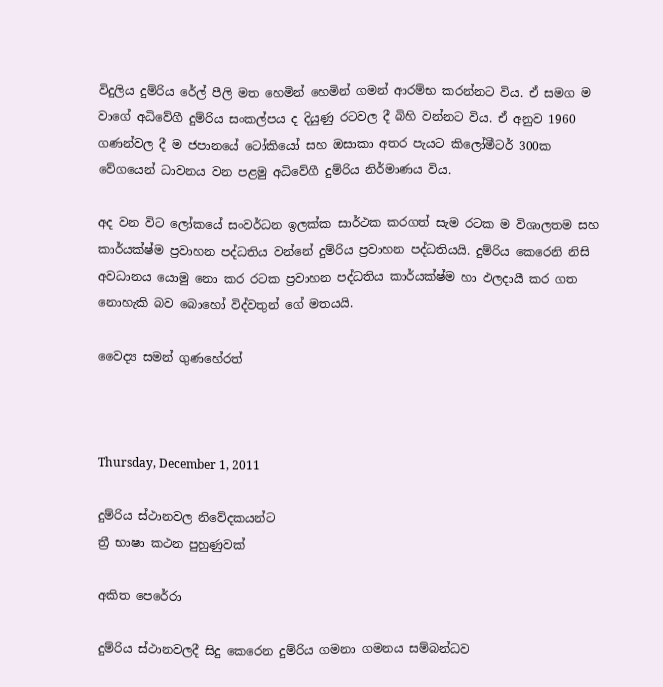විදුලිය දුම්රිය රේල් පීලි මත හෙමින් හෙමින් ගමන් ආරම්භ කරන්නට විය. ඒ සමග ම වාගේ අධිවේගී දුම්රිය සංකල්පය ද දියුණු රටවල දී බිහි වන්නට විය. ඒ අනුව 1960 ගණන්වල දී ම ජපානයේ ටෝකියෝ සහ ඔසාකා අතර පැයට කිලෝමීටර් 300ක වේගයෙන් ධාවනය වන පළමු අධිවේගී දුම්රිය නිර්මාණය විය.

අද වන විට ලෝකයේ සංවර්ධන ඉලක්‌ක සාර්ථක කරගත් සැම රටක ම විශාලතම සහ කාර්යක්‌ෂ්ම ප්‍රවාහන පද්ධතිය වන්නේ දුම්රිය ප්‍රවාහන පද්ධතියයි. දුම්රිය කෙරෙනි නිසි අවධානය යොමු නො කර රටක ප්‍රවාහන පද්ධතිය කාර්යක්‌ෂ්ම හා ඵලදායී කර ගත නොහැකි බව බොහෝ විද්වතුන් ගේ මතයයි.

වෛද්‍ය සමන් ගුණහේරත්



Thursday, December 1, 2011

දුම්රිය ස්‌ථානවල නිවේදකයන්ට
ත්‍රී භාෂා කථන පුහුණුවක්‌

අකිත පෙරේරා

දුම්රිය ස්‌ථානවලදී සිදු කෙරෙන දුම්රිය ගමනා ගමනය සම්බන්ධව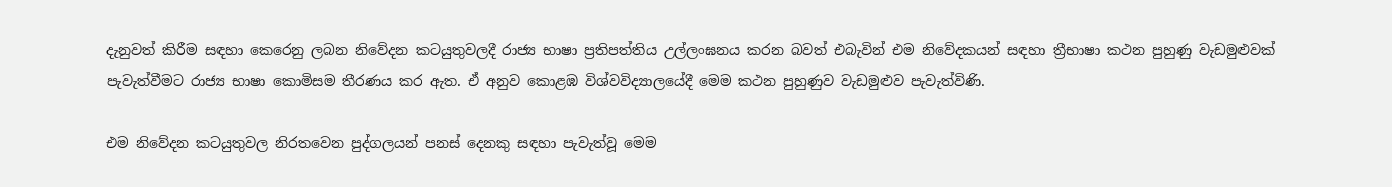දැනුවත් කිරීම සඳහා කෙරෙනු ලබන නිවේදන කටයුතුවලදී රාජ්‍ය භාෂා ප්‍රතිපත්තිය උල්ලංඝනය කරන බවත් එබැවින් එම නිවේදකයන් සඳහා ත්‍රීභාෂා කථන පුහුණු වැඩමුළුවක්‌ පැවැත්වීමට රාජ්‍ය භාෂා කොමිසම තීරණය කර ඇත. ඒ අනුව කොළඹ විශ්වවිද්‍යාලයේදී මෙම කථන පුහුණුව වැඩමුළුව පැවැත්විණි.

එම නිවේදන කටයුතුවල නිරතවෙන පුද්ගලයන් පනස්‌ දෙනකු සඳහා පැවැත්වූ මෙම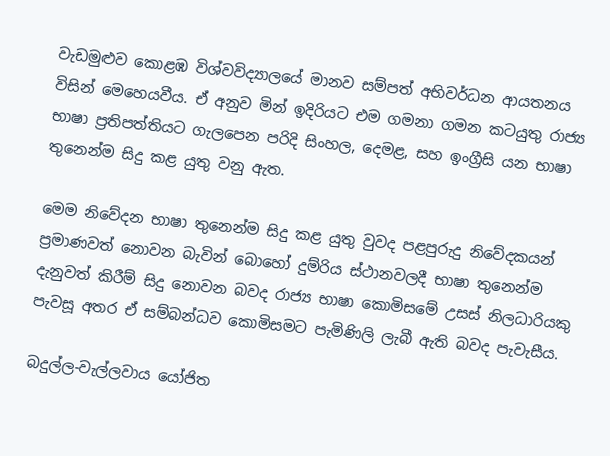වැඩමුළුව කොළඹ විශ්වවිද්‍යාලයේ මානව සම්පත් අභිවර්ධන ආයතනය විසින් මෙහෙයවීය. ඒ අනුව මින් ඉදිරියට එම ගමනා ගමන කටයුතු රාජ්‍ය භාෂා ප්‍රතිපත්තියට ගැලපෙන පරිදි සිංහල, දෙමළ, සහ ඉංග්‍රීසි යන භාෂා තුනෙන්ම සිදු කළ යුතු වනු ඇත.

මෙම නිවේදන භාෂා තුනෙන්ම සිදු කළ යුතු වුවද පළපුරුදු නිවේදකයන් ප්‍රමාණවත් නොවන බැවින් බොහෝ දුම්රිය ස්‌ථානවලදී භාෂා තුනෙන්ම දැනුවත් කිරීම් සිදු නොවන බවද රාජ්‍ය භාෂා කොමිසමේ උසස්‌ නිලධාරියකු පැවසූ අතර ඒ සම්බන්ධව කොමිසමට පැමිණිලි ලැබී ඇති බවද පැවැසීය.

බදුල්ල-වැල්ලවාය යෝජිත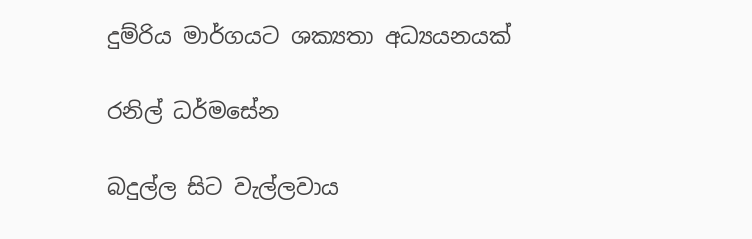දුම්රිය මාර්ගයට ශක්‍යතා අධ්‍යයනයක්‌

රනිල් ධර්මසේන

බදුල්ල සිට වැල්ලවාය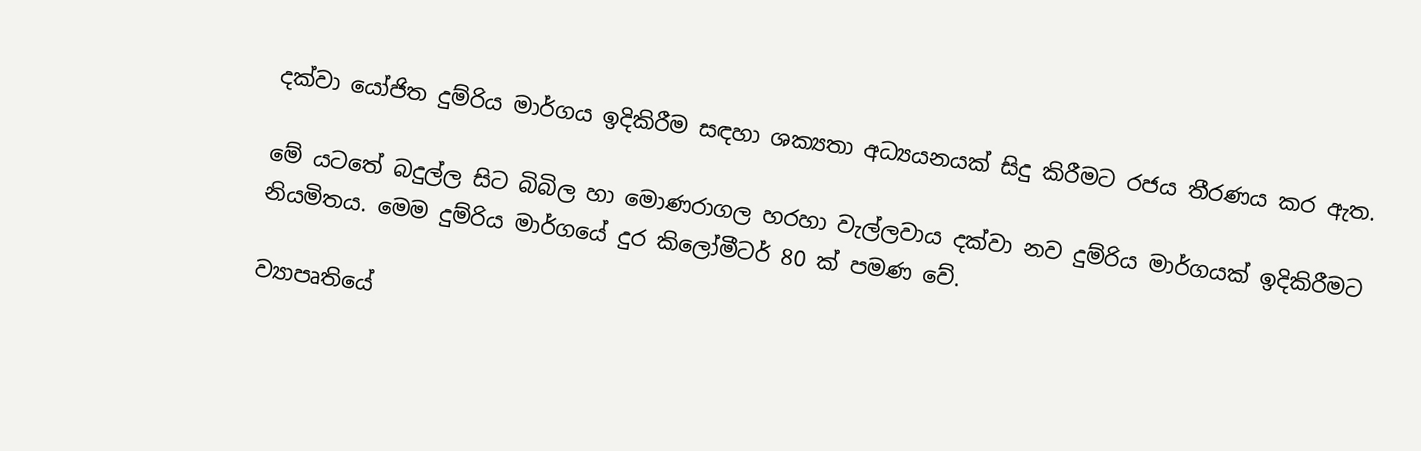දක්‌වා යෝජිත දුම්රිය මාර්ගය ඉදිකිරීම සඳහා ශක්‍යතා අධ්‍යයනයක්‌ සිදු කිරීමට රජය තීරණය කර ඇත.

මේ යටතේ බදුල්ල සිට බිබිල හා මොණරාගල හරහා වැල්ලවාය දක්‌වා නව දුම්රිය මාර්ගයක්‌ ඉදිකිරීමට නියමිතය. මෙම දුම්රිය මාර්ගයේ දුර කිලෝමීටර් 80 ක්‌ පමණ වේ.

ව්‍යාපෘතියේ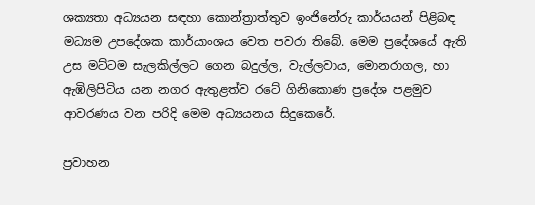ශක්‍යතා අධ්‍යයන සඳහා කොන්ත්‍රාත්තුව ඉංජිනේරු කාර්යයන් පිළිබඳ මධ්‍යම උපදේශක කාර්යාංශය වෙත පවරා තිබේ. මෙම ප්‍රදේශයේ ඇති උස මට්‌ටම සැලකිල්ලට ගෙන බදුල්ල, වැල්ලවාය, මොනරාගල, හා ඇඹිලිපිටිය යන නගර ඇතුළත්ව රටේ ගිනිකොණ ප්‍රදේශ පළමුව ආවරණය වන පරිදි මෙම අධ්‍යයනය සිදුකෙරේ.

ප්‍රවාහන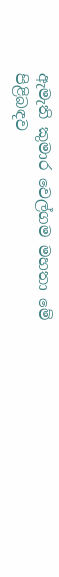ඇමැති කුමාර වෙල්ගම මහතා මේ පිළිබඳව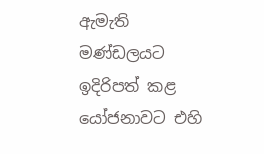ඇමැති මණ්‌ඩලයට ඉදිරිපත් කළ යෝජනාවට එහි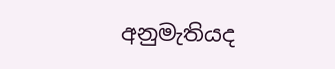අනුමැතියද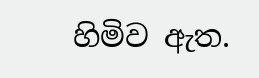හිමිව ඇත.